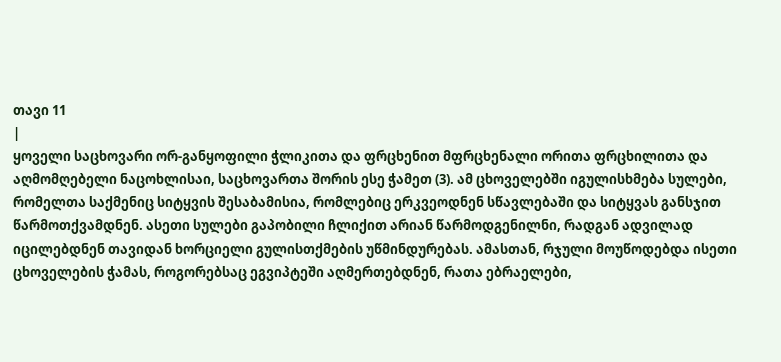თავი 11
|
ყოველი საცხოვარი ორ-განყოფილი ჭლიკითა და ფრცხენით მფრცხენალი ორითა ფრცხილითა და აღმომღებელი ნაცოხლისაი, საცხოვართა შორის ესე ჭამეთ (3). ამ ცხოველებში იგულისხმება სულები, რომელთა საქმენიც სიტყვის შესაბამისია, რომლებიც ერკვეოდნენ სწავლებაში და სიტყვას განსჯით წარმოთქვამდნენ. ასეთი სულები გაპობილი ჩლიქით არიან წარმოდგენილნი, რადგან ადვილად იცილებდნენ თავიდან ხორციელი გულისთქმების უწმინდურებას. ამასთან, რჯული მოუწოდებდა ისეთი ცხოველების ჭამას, როგორებსაც ეგვიპტეში აღმერთებდნენ, რათა ებრაელები,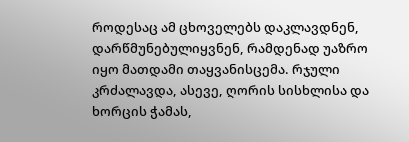როდესაც ამ ცხოველებს დაკლავდნენ, დარწმუნებულიყვნენ, რამდენად უაზრო იყო მათდამი თაყვანისცემა. რჯული კრძალავდა, ასევე, ღორის სისხლისა და ხორცის ჭამას,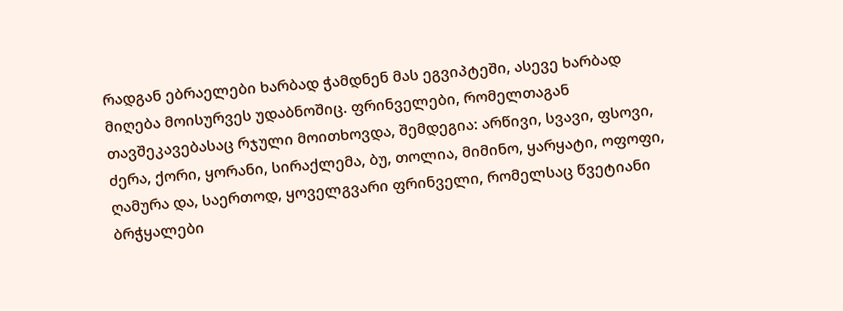რადგან ებრაელები ხარბად ჭამდნენ მას ეგვიპტეში, ასევე ხარბად მიღება მოისურვეს უდაბნოშიც. ფრინველები, რომელთაგან თავშეკავებასაც რჯული მოითხოვდა, შემდეგია: არწივი, სვავი, ფსოვი, ძერა, ქორი, ყორანი, სირაქლემა, ბუ, თოლია, მიმინო, ყარყატი, ოფოფი, ღამურა და, საერთოდ, ყოველგვარი ფრინველი, რომელსაც წვეტიანი ბრჭყალები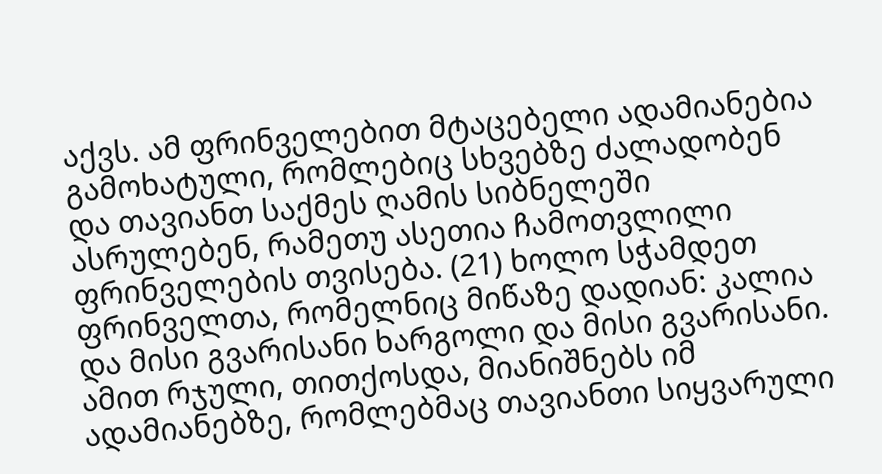აქვს. ამ ფრინველებით მტაცებელი ადამიანებია გამოხატული, რომლებიც სხვებზე ძალადობენ და თავიანთ საქმეს ღამის სიბნელეში ასრულებენ, რამეთუ ასეთია ჩამოთვლილი ფრინველების თვისება. (21) ხოლო სჭამდეთ ფრინველთა, რომელნიც მიწაზე დადიან: კალია და მისი გვარისანი ხარგოლი და მისი გვარისანი. ამით რჯული, თითქოსდა, მიანიშნებს იმ ადამიანებზე, რომლებმაც თავიანთი სიყვარული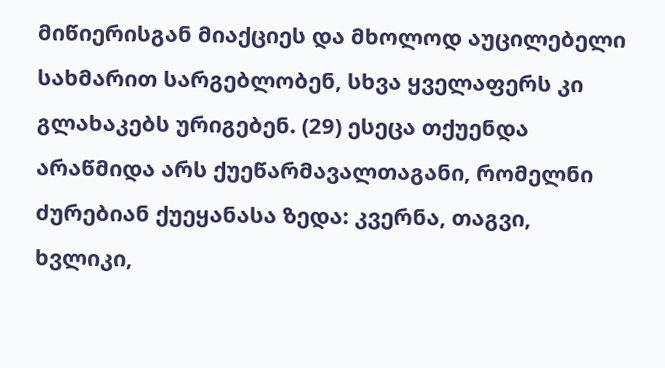მიწიერისგან მიაქციეს და მხოლოდ აუცილებელი სახმარით სარგებლობენ, სხვა ყველაფერს კი გლახაკებს ურიგებენ. (29) ესეცა თქუენდა არაწმიდა არს ქუეწარმავალთაგანი, რომელნი ძურებიან ქუეყანასა ზედა: კვერნა, თაგვი, ხვლიკი,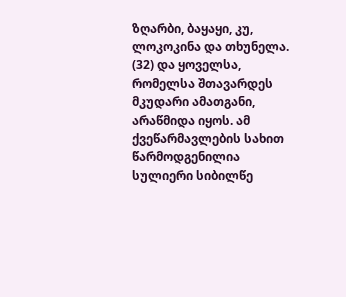ზღარბი, ბაყაყი, კუ, ლოკოკინა და თხუნელა. (32) და ყოველსა, რომელსა შთავარდეს მკუდარი ამათგანი, არაწმიდა იყოს. ამ ქვეწარმავლების სახით წარმოდგენილია სულიერი სიბილწე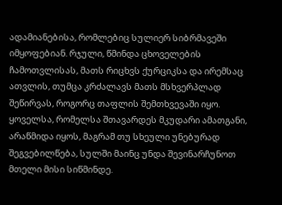ადამიანებისა, რომლებიც სულიერ სიბრმავეში იმყოფებიან. რჯული, წმინდა ცხოველების ჩამოთვლისას, მათს რიცხვს ქურციკსა და ირემსაც ათვლის, თუმცა კრძალავს მათს მსხვერპლად შეწირვას, როგორც თაფლის შემთხვევაში იყო. ყოველსა, რომელსა შთავარდეს მკუდარი ამათგანი, არაწმიდა იყოს, მაგრამ თუ სხეული უნებურად შეგვებილწება, სულში მაინც უნდა შევინარჩუნოთ მთელი მისი სიწმინდე.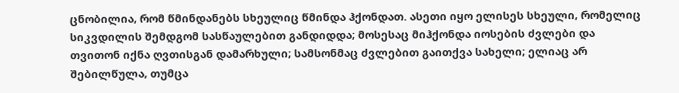ცნობილია, რომ წმინდანებს სხეულიც წმინდა ჰქონდათ. ასეთი იყო ელისეს სხეული, რომელიც სიკვდილის შემდგომ სასწაულებით განდიდდა; მოსესაც მიჰქონდა იოსების ძვლები და თვითონ იქნა ღვთისგან დამარხული; სამსონმაც ძვლებით გაითქვა სახელი; ელიაც არ შებილწულა, თუმცა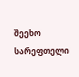შეეხო სარეფთელი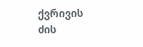ქვრივის ძის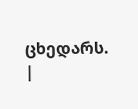ცხედარს. |